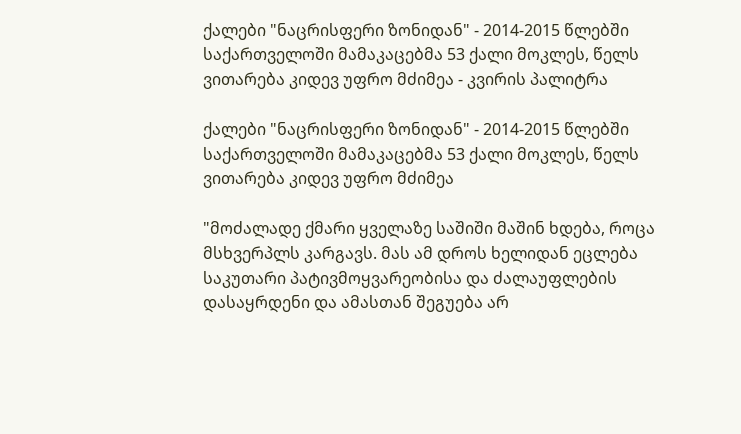ქალები "ნაცრისფერი ზონიდან" - 2014-2015 წლებში საქართველოში მამაკაცებმა 53 ქალი მოკლეს, წელს ვითარება კიდევ უფრო მძიმეა - კვირის პალიტრა

ქალები "ნაცრისფერი ზონიდან" - 2014-2015 წლებში საქართველოში მამაკაცებმა 53 ქალი მოკლეს, წელს ვითარება კიდევ უფრო მძიმეა

"მოძალადე ქმარი ყველაზე საშიში მაშინ ხდება, როცა მსხვერპლს კარგავს. მას ამ დროს ხელიდან ეცლება საკუთარი პატივმოყვარეობისა და ძალაუფლების დასაყრდენი და ამასთან შეგუება არ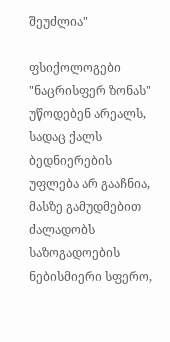შეუძლია"

ფსიქოლოგები "ნაცრისფერ ზონას" უწოდებენ არეალს, სადაც ქალს ბედნიერების უფლება არ გააჩნია, მასზე გამუდმებით ძალადობს საზოგადოების ნებისმიერი სფერო,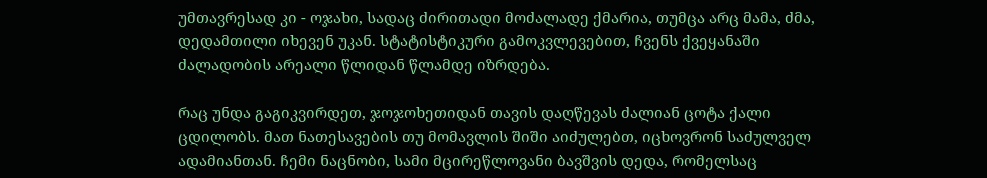უმთავრესად კი - ოჯახი, სადაც ძირითადი მოძალადე ქმარია, თუმცა არც მამა, ძმა, დედამთილი იხევენ უკან. სტატისტიკური გამოკვლევებით, ჩვენს ქვეყანაში ძალადობის არეალი წლიდან წლამდე იზრდება.

რაც უნდა გაგიკვირდეთ, ჯოჯოხეთიდან თავის დაღწევას ძალიან ცოტა ქალი ცდილობს. მათ ნათესავების თუ მომავლის შიში აიძულებთ, იცხოვრონ საძულველ ადამიანთან. ჩემი ნაცნობი, სამი მცირეწლოვანი ბავშვის დედა, რომელსაც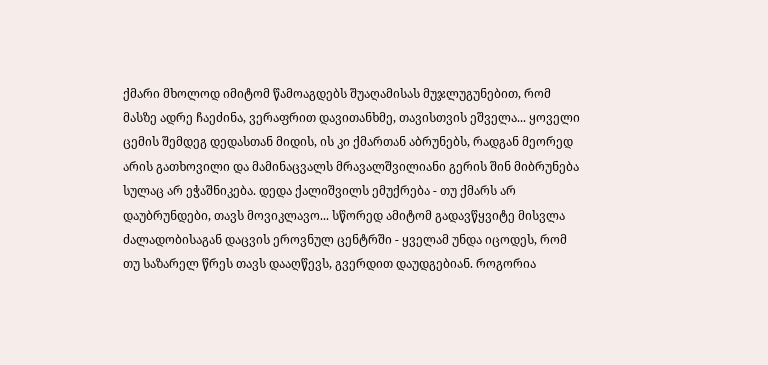ქმარი მხოლოდ იმიტომ წამოაგდებს შუაღამისას მუჯლუგუნებით, რომ მასზე ადრე ჩაეძინა, ვერაფრით დავითანხმე, თავისთვის ეშველა... ყოველი ცემის შემდეგ დედასთან მიდის, ის კი ქმართან აბრუნებს, რადგან მეორედ არის გათხოვილი და მამინაცვალს მრავალშვილიანი გერის შინ მიბრუნება სულაც არ ეჭაშნიკება. დედა ქალიშვილს ემუქრება - თუ ქმარს არ დაუბრუნდები, თავს მოვიკლავო... სწორედ ამიტომ გადავწყვიტე მისვლა ძალადობისაგან დაცვის ეროვნულ ცენტრში - ყველამ უნდა იცოდეს, რომ თუ საზარელ წრეს თავს დააღწევს, გვერდით დაუდგებიან. როგორია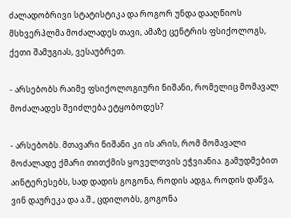ძალადობრივი სტატისტიკა და როგორ უნდა დააღწიოს მსხვერპლმა მოძალადეს თავი, ამაზე ცენტრის ფსიქოლოგს, ქეთი შამუგიას, ვესაუბრეთ.

- არსებობს რაიმე ფსიქოლოგიური ნიშანი, რომელიც მომავალ მოძალადეს შეიძლება ეტყობოდეს?

- არსებობს. მთავარი ნიშანი კი ის არის, რომ მომავალი მოძალადე ქმარი თითქმის ყოველთვის ეჭვიანია. გამუდმებით აინტერესებს, სად დადის გოგონა, როდის ადგა, როდის დაწვა, ვინ დაურეკა და ა.შ., ცდილობს, გოგონა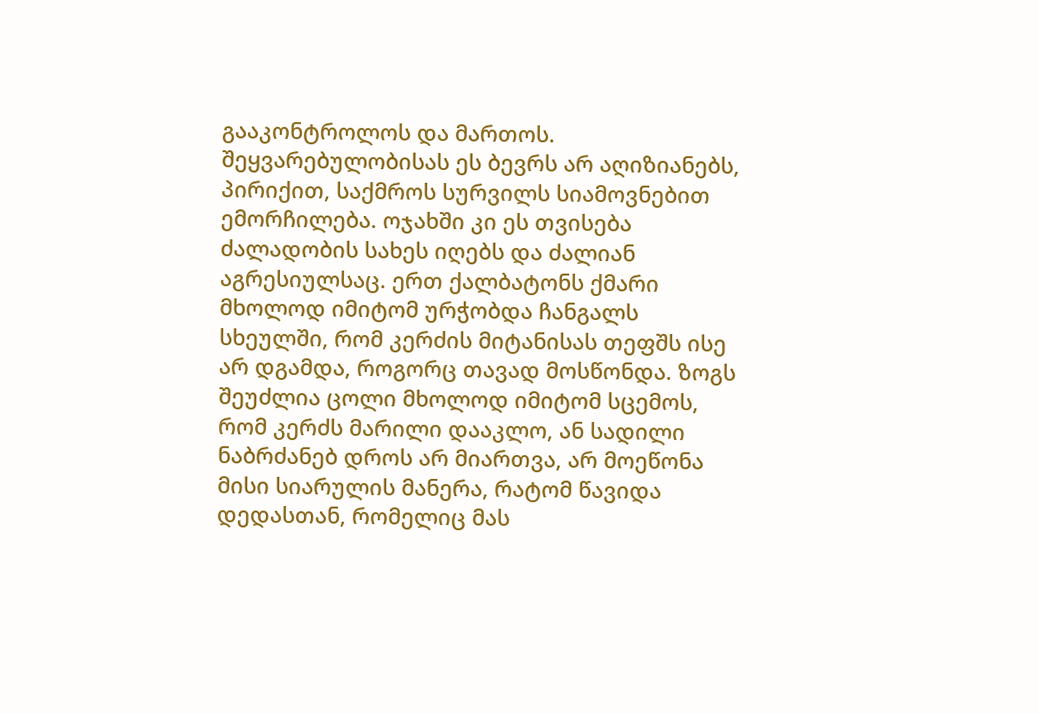გააკონტროლოს და მართოს. შეყვარებულობისას ეს ბევრს არ აღიზიანებს, პირიქით, საქმროს სურვილს სიამოვნებით ემორჩილება. ოჯახში კი ეს თვისება ძალადობის სახეს იღებს და ძალიან აგრესიულსაც. ერთ ქალბატონს ქმარი მხოლოდ იმიტომ ურჭობდა ჩანგალს სხეულში, რომ კერძის მიტანისას თეფშს ისე არ დგამდა, როგორც თავად მოსწონდა. ზოგს შეუძლია ცოლი მხოლოდ იმიტომ სცემოს, რომ კერძს მარილი დააკლო, ან სადილი ნაბრძანებ დროს არ მიართვა, არ მოეწონა მისი სიარულის მანერა, რატომ წავიდა დედასთან, რომელიც მას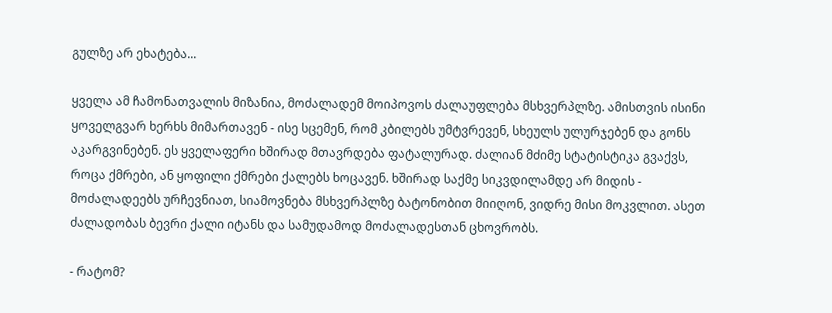გულზე არ ეხატება...

ყველა ამ ჩამონათვალის მიზანია, მოძალადემ მოიპოვოს ძალაუფლება მსხვერპლზე. ამისთვის ისინი ყოველგვარ ხერხს მიმართავენ - ისე სცემენ, რომ კბილებს უმტვრევენ, სხეულს ულურჯებენ და გონს აკარგვინებენ. ეს ყველაფერი ხშირად მთავრდება ფატალურად. ძალიან მძიმე სტატისტიკა გვაქვს, როცა ქმრები, ან ყოფილი ქმრები ქალებს ხოცავენ. ხშირად საქმე სიკვდილამდე არ მიდის - მოძალადეებს ურჩევნიათ, სიამოვნება მსხვერპლზე ბატონობით მიიღონ, ვიდრე მისი მოკვლით. ასეთ ძალადობას ბევრი ქალი იტანს და სამუდამოდ მოძალადესთან ცხოვრობს.

- რატომ?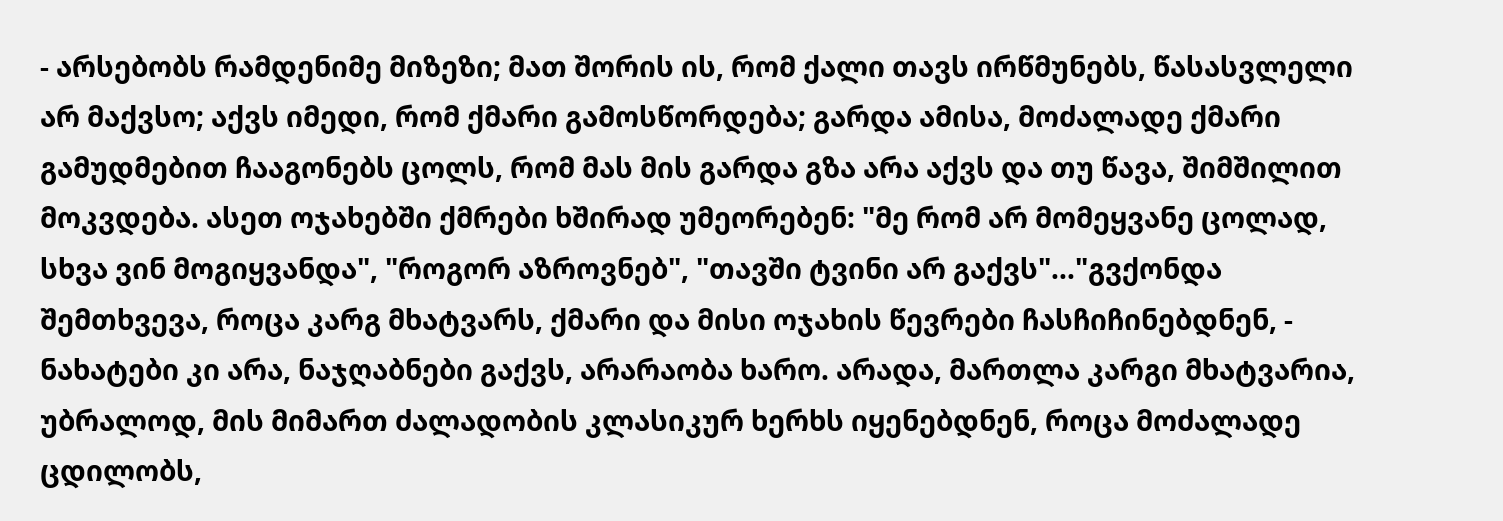- არსებობს რამდენიმე მიზეზი; მათ შორის ის, რომ ქალი თავს ირწმუნებს, წასასვლელი არ მაქვსო; აქვს იმედი, რომ ქმარი გამოსწორდება; გარდა ამისა, მოძალადე ქმარი გამუდმებით ჩააგონებს ცოლს, რომ მას მის გარდა გზა არა აქვს და თუ წავა, შიმშილით მოკვდება. ასეთ ოჯახებში ქმრები ხშირად უმეორებენ: "მე რომ არ მომეყვანე ცოლად, სხვა ვინ მოგიყვანდა", "როგორ აზროვნებ", "თავში ტვინი არ გაქვს"..."გვქონდა შემთხვევა, როცა კარგ მხატვარს, ქმარი და მისი ოჯახის წევრები ჩასჩიჩინებდნენ, - ნახატები კი არა, ნაჯღაბნები გაქვს, არარაობა ხარო. არადა, მართლა კარგი მხატვარია, უბრალოდ, მის მიმართ ძალადობის კლასიკურ ხერხს იყენებდნენ, როცა მოძალადე ცდილობს,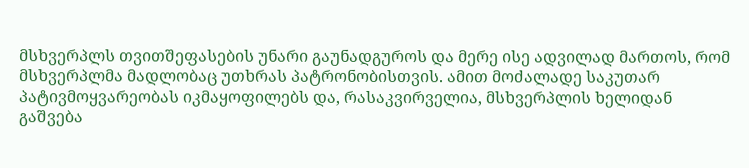მსხვერპლს თვითშეფასების უნარი გაუნადგუროს და მერე ისე ადვილად მართოს, რომ მსხვერპლმა მადლობაც უთხრას პატრონობისთვის. ამით მოძალადე საკუთარ პატივმოყვარეობას იკმაყოფილებს და, რასაკვირველია, მსხვერპლის ხელიდან გაშვება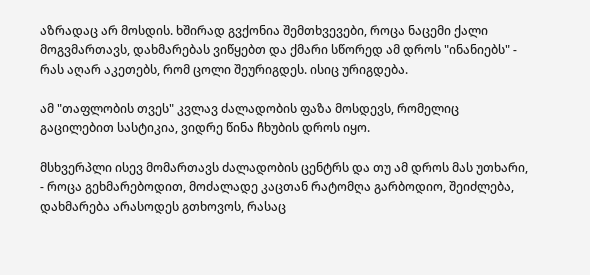აზრადაც არ მოსდის. ხშირად გვქონია შემთხვევები, როცა ნაცემი ქალი მოგვმართავს, დახმარებას ვიწყებთ და ქმარი სწორედ ამ დროს "ინანიებს" - რას აღარ აკეთებს, რომ ცოლი შეურიგდეს. ისიც ურიგდება.

ამ "თაფლობის თვეს" კვლავ ძალადობის ფაზა მოსდევს, რომელიც გაცილებით სასტიკია, ვიდრე წინა ჩხუბის დროს იყო.

მსხვერპლი ისევ მომართავს ძალადობის ცენტრს და თუ ამ დროს მას უთხარი, - როცა გეხმარებოდით, მოძალადე კაცთან რატომღა გარბოდიო, შეიძლება, დახმარება არასოდეს გთხოვოს, რასაც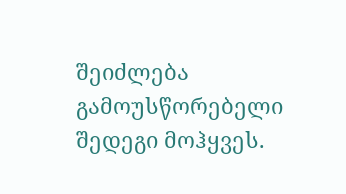შეიძლება გამოუსწორებელი შედეგი მოჰყვეს.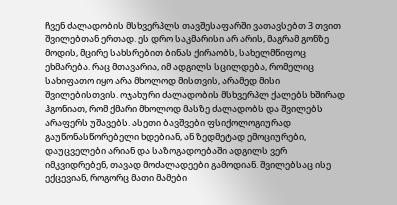ჩვენ ძალადობის მსხვერპლს თავშესაფარში ვათავსებთ 3 თვით შვილებთან ერთად. ეს დრო საკმარისი არ არის, მაგრამ გონზე მოდის, მცირე სახსრებით ბინას ქირაობს, სახელმწიფოც ეხმარება. რაც მთავარია, იმ ადგილს სცილდება, რომელიც სახიფათო იყო არა მხოლოდ მისთვის, არამედ მისი შვილებისთვის. ოჯახური ძალადობის მსხვერპლ ქალებს ხშირად ჰგონიათ, რომ ქმარი მხოლოდ მასზე ძალადობს და შვილებს არაფერს უშავებს. ასეთი ბავშვები ფსიქოლოგიურად გაუწონასწორებელი ხდებიან, ან ზედმეტად ემოციურები, დაუცველები არიან და საზოგადოებაში ადგილს ვერ იმკვიდრებენ, თავად მოძალადეები გამოდიან. შვილებსაც ისე ექცევიან, როგორც მათი მამები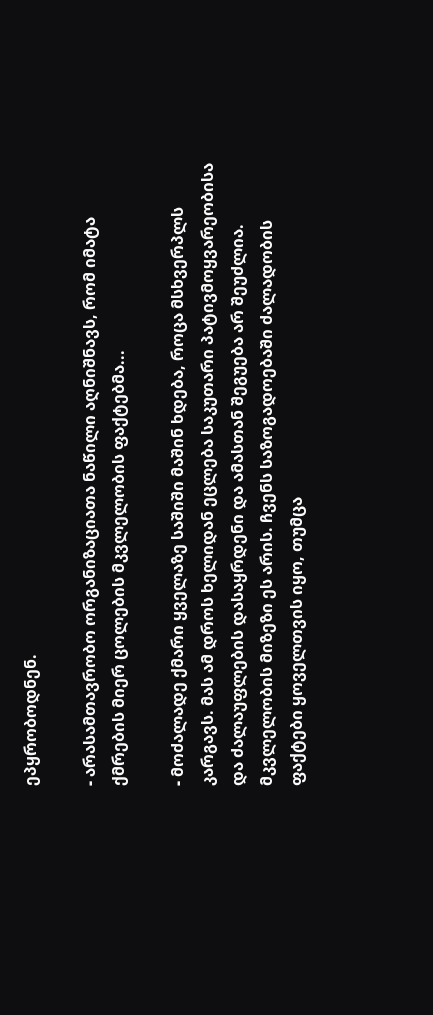ეპყრობოდნენ.

- არასამთავრობო ორგანიზაციათა ნაწილი აღნიშნავს, რომ იმატა ქმრების მიერ ცოლების მკვლელობის ფაქტებმა...

- მოძალადე ქმარი ყველაზე საშიში მაშინ ხდება, როცა მსხვერპლს კარგავს. მას ამ დროს ხელიდან ეცლება საკუთარი პატივმოყვარეობისა და ძალაუფლების დასაყრდენი და ამასთან შეგუება არ შეუძლია. მკვლელობის მიზეზი ეს არის. ჩვენს საზოგადოებაში ძალადობის ფაქტები ყოველთვის იყო, თუმცა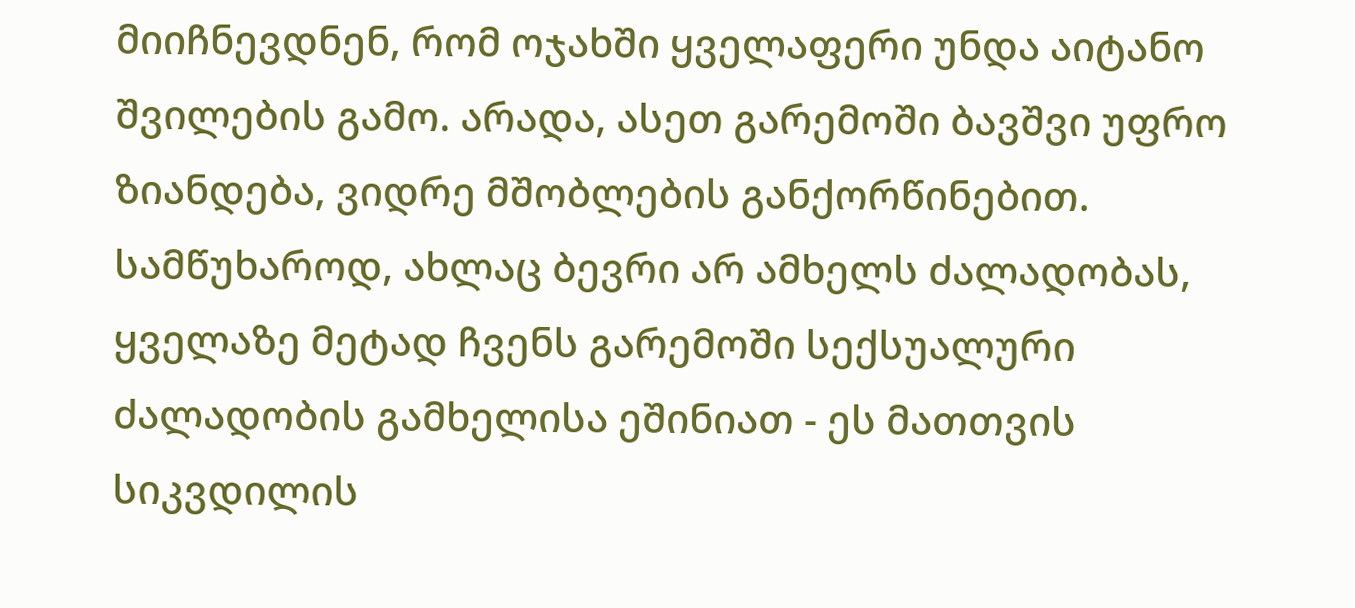მიიჩნევდნენ, რომ ოჯახში ყველაფერი უნდა აიტანო შვილების გამო. არადა, ასეთ გარემოში ბავშვი უფრო ზიანდება, ვიდრე მშობლების განქორწინებით. სამწუხაროდ, ახლაც ბევრი არ ამხელს ძალადობას, ყველაზე მეტად ჩვენს გარემოში სექსუალური ძალადობის გამხელისა ეშინიათ - ეს მათთვის სიკვდილის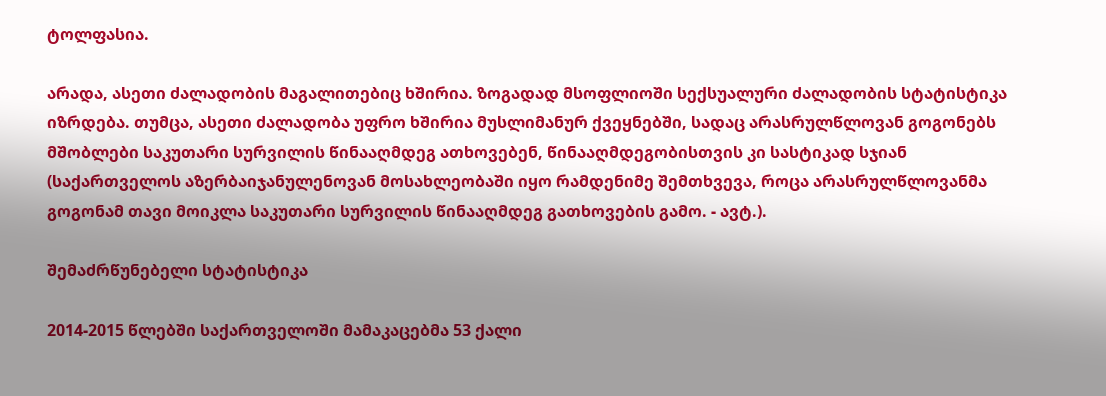ტოლფასია.

არადა, ასეთი ძალადობის მაგალითებიც ხშირია. ზოგადად მსოფლიოში სექსუალური ძალადობის სტატისტიკა იზრდება. თუმცა, ასეთი ძალადობა უფრო ხშირია მუსლიმანურ ქვეყნებში, სადაც არასრულწლოვან გოგონებს მშობლები საკუთარი სურვილის წინააღმდეგ ათხოვებენ, წინააღმდეგობისთვის კი სასტიკად სჯიან (საქართველოს აზერბაიჯანულენოვან მოსახლეობაში იყო რამდენიმე შემთხვევა, როცა არასრულწლოვანმა გოგონამ თავი მოიკლა საკუთარი სურვილის წინააღმდეგ გათხოვების გამო. - ავტ.).

შემაძრწუნებელი სტატისტიკა

2014-2015 წლებში საქართველოში მამაკაცებმა 53 ქალი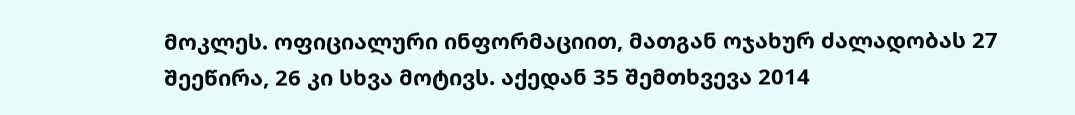მოკლეს. ოფიციალური ინფორმაციით, მათგან ოჯახურ ძალადობას 27 შეეწირა, 26 კი სხვა მოტივს. აქედან 35 შემთხვევა 2014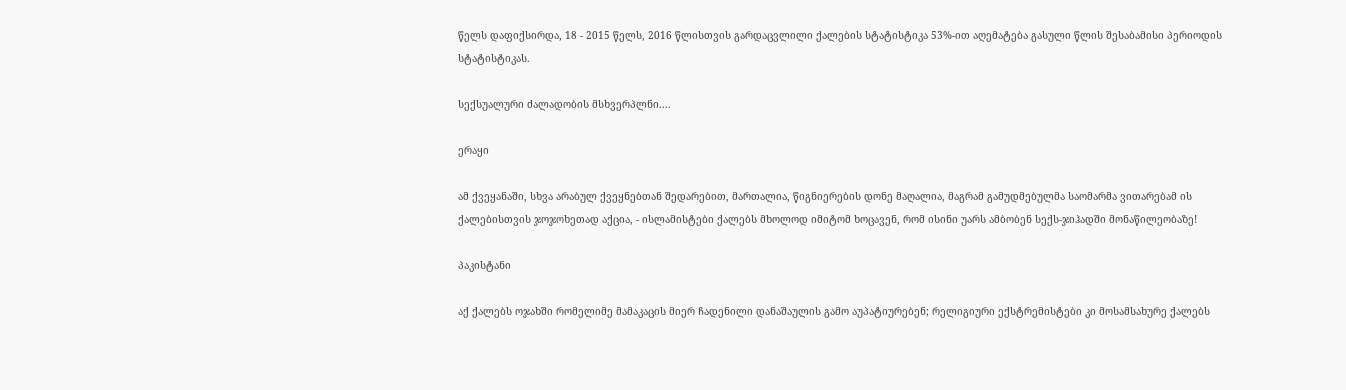წელს დაფიქსირდა, 18 - 2015 წელს, 2016 წლისთვის გარდაცვლილი ქალების სტატისტიკა 53%-ით აღემატება გასული წლის შესაბამისი პერიოდის სტატისტიკას.

სექსუალური ძალადობის მსხვერპლნი....

ერაყი

ამ ქვეყანაში, სხვა არაბულ ქვეყნებთან შედარებით, მართალია, წიგნიერების დონე მაღალია, მაგრამ გამუდმებულმა საომარმა ვითარებამ ის ქალებისთვის ჯოჯოხეთად აქცია, - ისლამისტები ქალებს მხოლოდ იმიტომ ხოცავენ, რომ ისინი უარს ამბობენ სექს-ჯიჰადში მონაწილეობაზე!

პაკისტანი

აქ ქალებს ოჯახში რომელიმე მამაკაცის მიერ ჩადენილი დანაშაულის გამო აუპატიურებენ; რელიგიური ექსტრემისტები კი მოსამსახურე ქალებს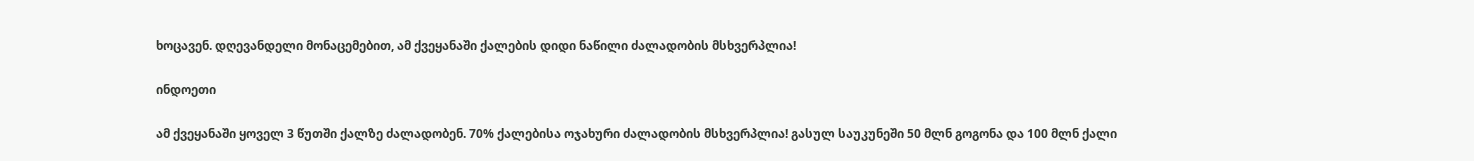ხოცავენ. დღევანდელი მონაცემებით, ამ ქვეყანაში ქალების დიდი ნაწილი ძალადობის მსხვერპლია!

ინდოეთი

ამ ქვეყანაში ყოველ 3 წუთში ქალზე ძალადობენ. 70% ქალებისა ოჯახური ძალადობის მსხვერპლია! გასულ საუკუნეში 50 მლნ გოგონა და 100 მლნ ქალი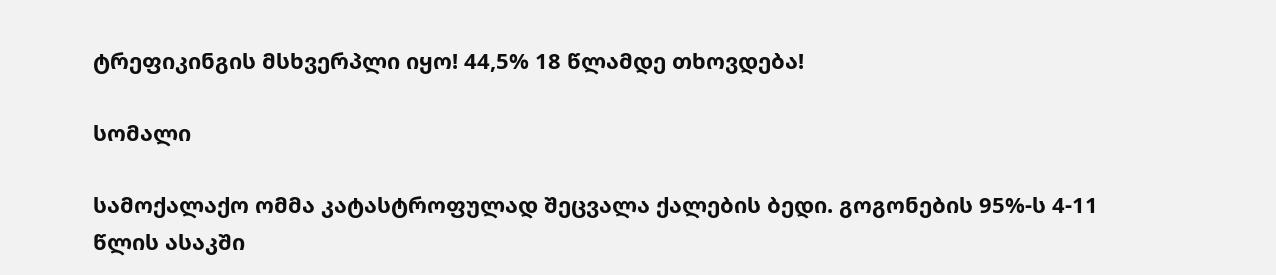ტრეფიკინგის მსხვერპლი იყო! 44,5% 18 წლამდე თხოვდება!

სომალი

სამოქალაქო ომმა კატასტროფულად შეცვალა ქალების ბედი. გოგონების 95%-ს 4-11 წლის ასაკში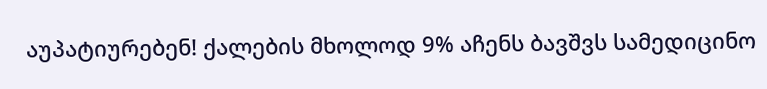აუპატიურებენ! ქალების მხოლოდ 9% აჩენს ბავშვს სამედიცინო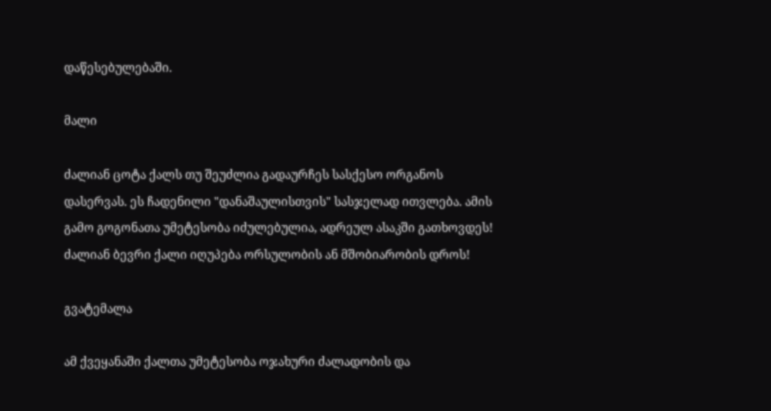დაწესებულებაში.

მალი

ძალიან ცოტა ქალს თუ შეუძლია გადაურჩეს სასქესო ორგანოს დასერვას. ეს ჩადენილი "დანაშაულისთვის" სასჯელად ითვლება. ამის გამო გოგონათა უმეტესობა იძულებულია, ადრეულ ასაკში გათხოვდეს! ძალიან ბევრი ქალი იღუპება ორსულობის ან მშობიარობის დროს!

გვატემალა

ამ ქვეყანაში ქალთა უმეტესობა ოჯახური ძალადობის და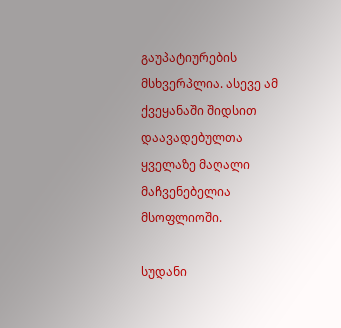გაუპატიურების მსხვერპლია. ასევე ამ ქვეყანაში შიდსით დაავადებულთა ყველაზე მაღალი მაჩვენებელია მსოფლიოში.

სუდანი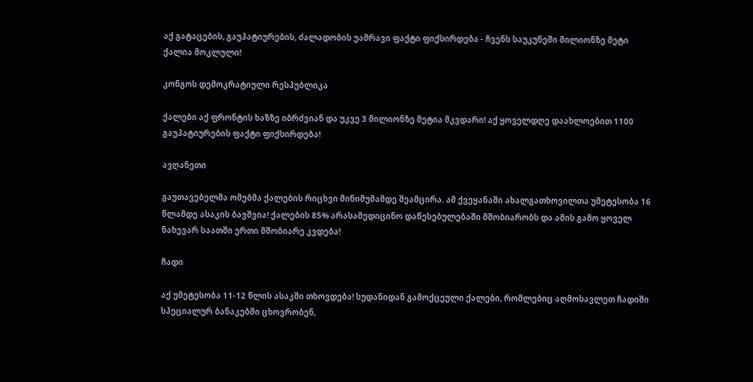აქ გატაცების, გაუპატიურების, ძალადობის უამრავი ფაქტი ფიქსირდება - ჩვენს საუკუნეში მილიონზე მეტი ქალია მოკლული!

კონგოს დემოკრატიული რესპუბლიკა

ქალები აქ ფრონტის ხაზზე იბრძვიან და უკვე 3 მილიონზე მეტია მკვდარი! აქ ყოველდღე დაახლოებით 1100 გაუპატიურების ფაქტი ფიქსირდება!

ავღანეთი

გაუთავებელმა ომებმა ქალების რიცხვი მინიმუმამდე შეამცირა. ამ ქვეყანაში ახალგათხოვილთა უმეტესობა 16 წლამდე ასაკის ბავშვია! ქალების 85% არასამედიცინო დაწესებულებაში მშობიარობს და ამის გამო ყოველ ნახევარ საათში ერთი მშობიარე კვდება!

ჩადი

აქ უმეტესობა 11-12 წლის ასაკში თხოვდება! სუდანიდან გამოქცეული ქალები, რომლებიც აღმოსავლეთ ჩადიში სპეციალურ ბანაკებში ცხოვრობენ,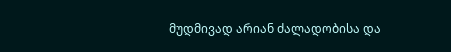მუდმივად არიან ძალადობისა და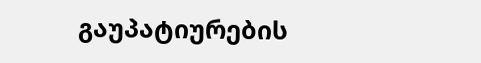გაუპატიურების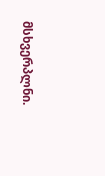მსხვერპლნი.